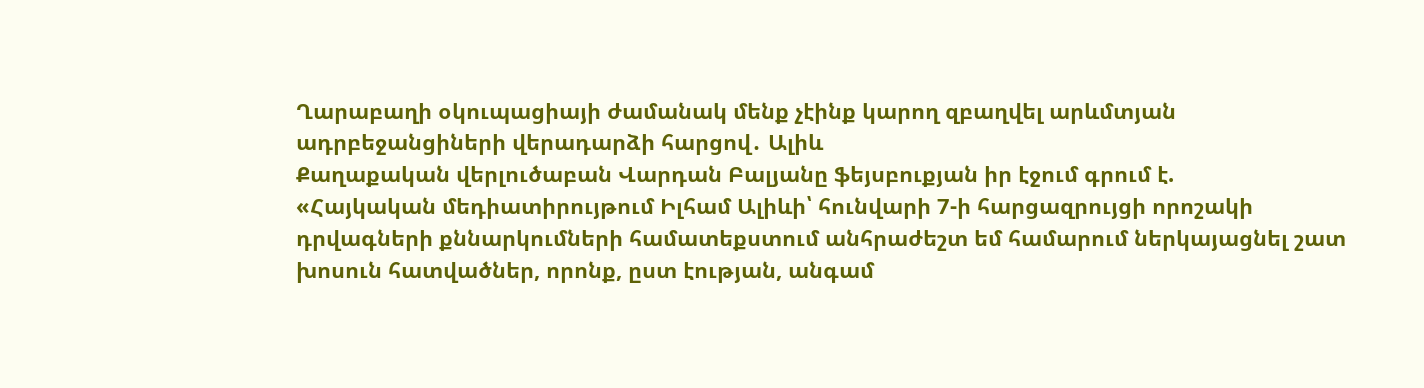Ղարաբաղի օկուպացիայի ժամանակ մենք չէինք կարող զբաղվել արևմտյան ադրբեջանցիների վերադարձի հարցով․ Ալիև
Քաղաքական վերլուծաբան Վարդան Բալյանը ֆեյսբուքյան իր էջում գրում է.
«Հայկական մեդիատիրույթում Իլհամ Ալիևի՝ հունվարի 7-ի հարցազրույցի որոշակի դրվագների քննարկումների համատեքստում անհրաժեշտ եմ համարում ներկայացնել շատ խոսուն հատվածներ, որոնք, ըստ էության, անգամ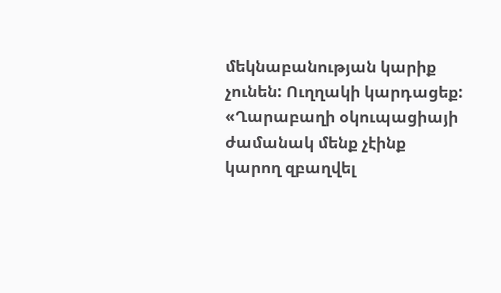մեկնաբանության կարիք չունեն: Ուղղակի կարդացեք:
«Ղարաբաղի օկուպացիայի ժամանակ մենք չէինք կարող զբաղվել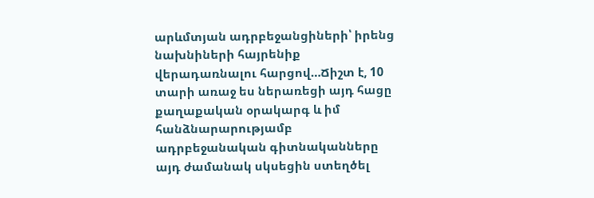արևմտյան ադրբեջանցիների՝ իրենց նախնիների հայրենիք վերադառնալու հարցով…Ճիշտ է, 10 տարի առաջ ես ներառեցի այդ հացը քաղաքական օրակարգ և իմ հանձնարարությամբ ադրբեջանական գիտնականները այդ ժամանակ սկսեցին ստեղծել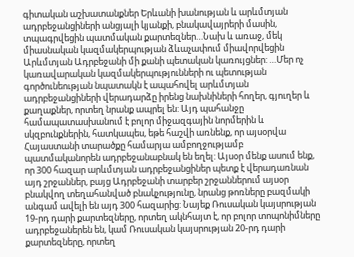գիտական աշխատանքներ Երևանի խանության և արևմտյան ադրբեջանցիների անցյալի կյանքի, բնակավայրերի մասին, տպագրվեցին պատմական քարտեզներ…Նախ և առաջ, մեկ միասնական կազմակերպության ձևաչափում միավորվեցին Արևմտյան Ադրբեջանի մի քանի պետական կառույցներ: …Մեր ոչ կառավարական կազմակերպությունների ու պետության գործունեության նպատակն է ապահովել արևմտյան ադրբեջանցիների վերադարձը իրենց նախնիների հողեր, գյուղեր և քաղաքներ, որտեղ նրանք ապրել են: Այդ պահանջը համապատասխանում է բոլոր միջազգային նորմերին և սկզբունքներին, հատկապես, եթե հաշվի առնենք, որ այսօրվա Հայաստանի տարածքը համարյա ամբողջությամբ պատմականորեն ադրբեջանաբնակ են եղել: Այսօր մենք ասում ենք, որ 300 հազար արևմտյան ադրբեջանցիներ պետք է վերադառնան այդ շրջաններ, բայց Ադրբեջանի տարբեր շրջաններում այսօր բնակվող տեղահանված բնակչությունը, նրանց թոռները բազմակի անգամ ավելի են այդ 300 հազարից: Նայեք Ռուսական կայսրության 19-րդ դարի քարտեզները, որտեղ ակնհայտ է, որ բոլոր տոպոնիմները ադրբեջաներեն են, կամ Ռուսական կայսրության 20-րդ դարի քարտեզները, որտեղ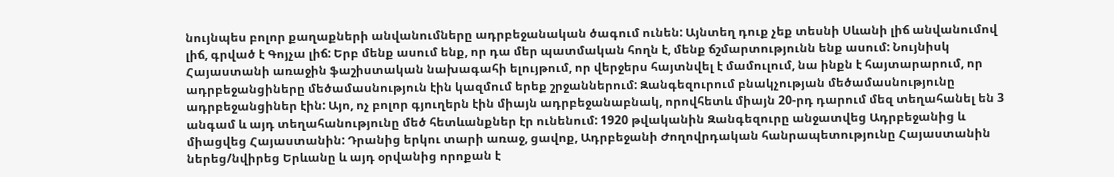նույնպես բոլոր քաղաքների անվանումները ադրբեջանական ծագում ունեն: Այնտեղ դուք չեք տեսնի Սևանի լիճ անվանումով լիճ, գրված է Գոյչա լիճ: Երբ մենք ասում ենք, որ դա մեր պատմական հողն է, մենք ճշմարտությունն ենք ասում: Նույնիսկ Հայաստանի առաջին ֆաշիստական նախագահի ելույթում, որ վերջերս հայտնվել է մամուլում, նա ինքն է հայտարարում, որ ադրբեջանցիները մեծամասնություն էին կազմում երեք շրջաններում: Զանգեզուրում բնակչության մեծամասնությունը ադրբեջանցիներ էին: Այո, ոչ բոլոր գյուղերն էին միայն ադրբեջանաբնակ, որովհետև միայն 20-րդ դարում մեզ տեղահանել են 3 անգամ և այդ տեղահանությունը մեծ հետևանքներ էր ունենում: 1920 թվականին Զանգեզուրը անջատվեց Ադրբեջանից և միացվեց Հայաստանին: Դրանից երկու տարի առաջ, ցավոք, Ադրբեջանի Ժողովրդական հանրապետությունը Հայաստանին ներեց/նվիրեց Երևանը և այդ օրվանից որոքան է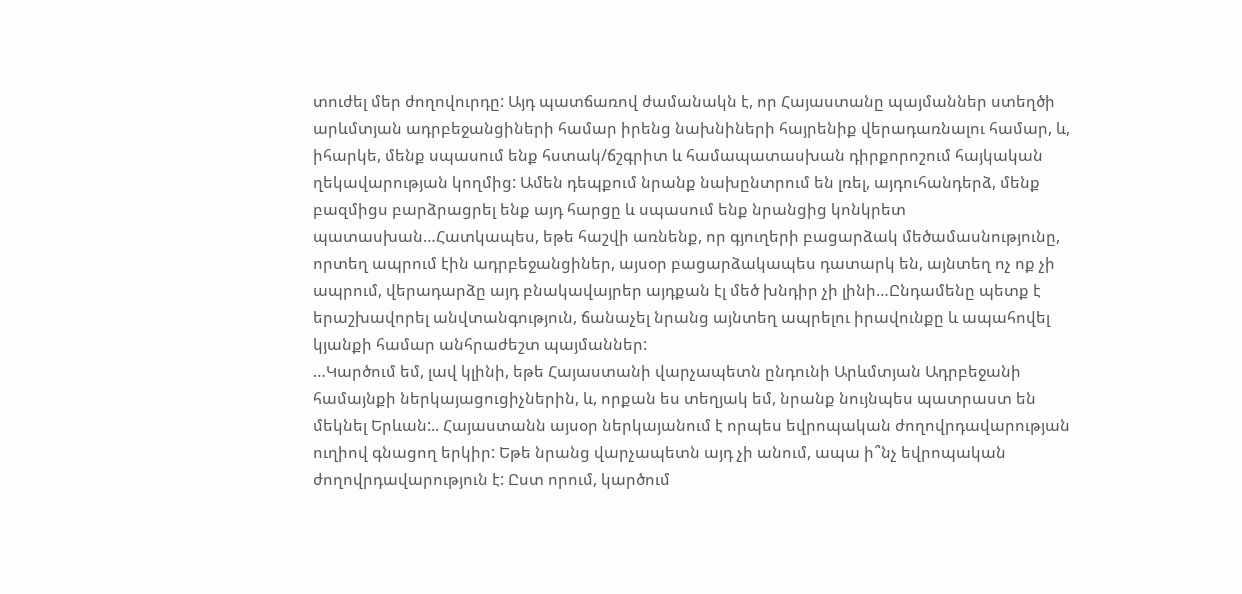տուժել մեր ժողովուրդը: Այդ պատճառով ժամանակն է, որ Հայաստանը պայմաններ ստեղծի արևմտյան ադրբեջանցիների համար իրենց նախնիների հայրենիք վերադառնալու համար, և, իհարկե, մենք սպասում ենք հստակ/ճշգրիտ և համապատասխան դիրքորոշում հայկական ղեկավարության կողմից: Ամեն դեպքում նրանք նախընտրում են լռել, այդուհանդերձ, մենք բազմիցս բարձրացրել ենք այդ հարցը և սպասում ենք նրանցից կոնկրետ պատասխան…Հատկապես, եթե հաշվի առնենք, որ գյուղերի բացարձակ մեծամասնությունը, որտեղ ապրում էին ադրբեջանցիներ, այսօր բացարձակապես դատարկ են, այնտեղ ոչ ոք չի ապրում, վերադարձը այդ բնակավայրեր այդքան էլ մեծ խնդիր չի լինի…Ընդամենը պետք է երաշխավորել անվտանգություն, ճանաչել նրանց այնտեղ ապրելու իրավունքը և ապահովել կյանքի համար անհրաժեշտ պայմաններ:
…Կարծում եմ, լավ կլինի, եթե Հայաստանի վարչապետն ընդունի Արևմտյան Ադրբեջանի համայնքի ներկայացուցիչներին, և, որքան ես տեղյակ եմ, նրանք նույնպես պատրաստ են մեկնել Երևան:.. Հայաստանն այսօր ներկայանում է որպես եվրոպական ժողովրդավարության ուղիով գնացող երկիր: Եթե նրանց վարչապետն այդ չի անում, ապա ի՞նչ եվրոպական ժողովրդավարություն է: Ըստ որում, կարծում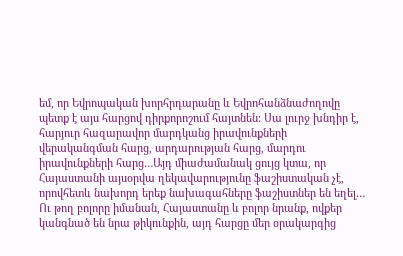եմ, որ Եվրոպական խորհրդարանը և Եվրոհանձնաժողովը պետք է այս հարցով դիրքորոշում հայտնեն: Սա լուրջ խնդիր է, հարյուր հազարավոր մարդկանց իրավունքների վերականգման հարց, արդարության հարց, մարդու իրավունքների հարց…Այդ միաժամանակ ցույց կտա, որ Հայաստանի այսօրվա ղեկավարությունը ֆաշիստական չէ, որովհետև նախորդ երեք նախագահները ֆաշիստներ են եղել… Ու թող բոլորը իմանան, Հայաստանը և բոլոր նրանք, ովքեր կանգնած են նրա թիկունքին, այդ հարցը մեր օրակարգից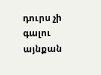դուրս չի գալու այնքան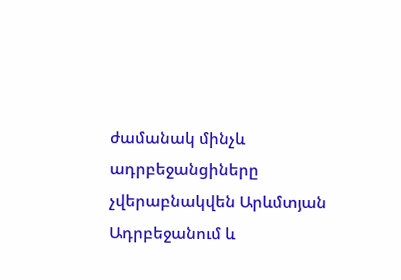ժամանակ մինչև ադրբեջանցիները չվերաբնակվեն Արևմտյան Ադրբեջանում և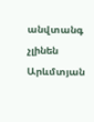անվտանգ չլինեն Արևմտյան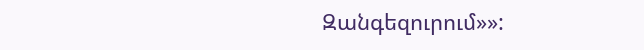Զանգեզուրում»»: